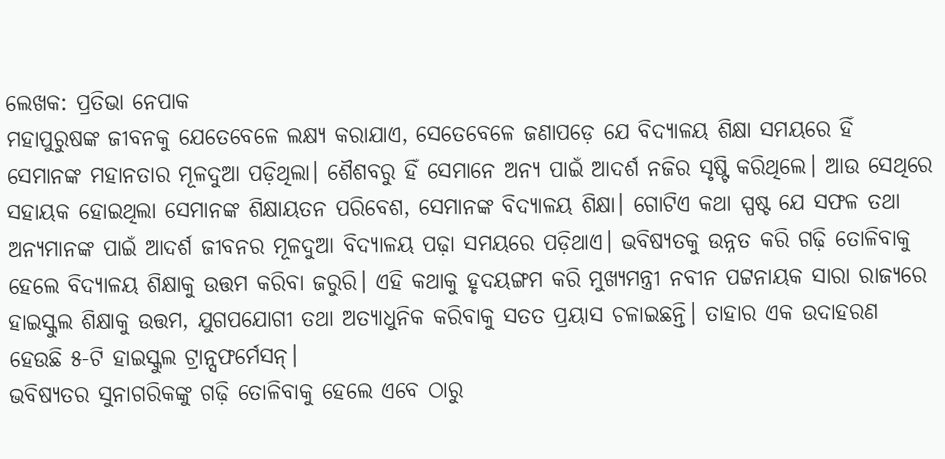ଲେଖକ: ପ୍ରତିଭା ନେପାକ
ମହାପୁରୁଷଙ୍କ ଜୀବନକୁ ଯେତେବେଳେ ଲକ୍ଷ୍ୟ କରାଯାଏ, ସେତେବେଳେ ଜଣାପଡ଼େ ଯେ ବିଦ୍ୟାଳୟ ଶିକ୍ଷା ସମୟରେ ହିଁ ସେମାନଙ୍କ ମହାନତାର ମୂଳଦୁଆ ପଡ଼ିଥିଲା। ଶୈଶବରୁ ହିଁ ସେମାନେ ଅନ୍ୟ ପାଇଁ ଆଦର୍ଶ ନଜିର ସୃଷ୍ଟି କରିଥିଲେ। ଆଉ ସେଥିରେ ସହାୟକ ହୋଇଥିଲା ସେମାନଙ୍କ ଶିକ୍ଷାୟତନ ପରିବେଶ, ସେମାନଙ୍କ ବିଦ୍ୟାଳୟ ଶିକ୍ଷା। ଗୋଟିଏ କଥା ସ୍ପଷ୍ଟ ଯେ ସଫଳ ତଥା ଅନ୍ୟମାନଙ୍କ ପାଇଁ ଆଦର୍ଶ ଜୀବନର ମୂଳଦୁଆ ବିଦ୍ୟାଳୟ ପଢ଼ା ସମୟରେ ପଡ଼ିଥାଏ। ଭବିଷ୍ୟତକୁ ଉନ୍ନତ କରି ଗଢ଼ି ତୋଳିବାକୁ ହେଲେ ବିଦ୍ୟାଳୟ ଶିକ୍ଷାକୁ ଉତ୍ତମ କରିବା ଜରୁରି। ଏହି କଥାକୁ ହୃଦୟଙ୍ଗମ କରି ମୁଖ୍ୟମନ୍ତ୍ରୀ ନବୀନ ପଟ୍ଟନାୟକ ସାରା ରାଜ୍ୟରେ ହାଇସ୍କୁଲ ଶିକ୍ଷାକୁ ଉତ୍ତମ, ଯୁଗପଯୋଗୀ ତଥା ଅତ୍ୟାଧୁନିକ କରିବାକୁ ସତତ ପ୍ରୟାସ ଚଳାଇଛନ୍ତି। ତାହାର ଏକ ଉଦାହରଣ ହେଉଛି ୫-ଟି ହାଇସ୍କୁଲ ଟ୍ରାନ୍ସଫର୍ମେସନ୍।
ଭବିଷ୍ୟତର ସୁନାଗରିକଙ୍କୁ ଗଢ଼ି ତୋଳିବାକୁ ହେଲେ ଏବେ ଠାରୁ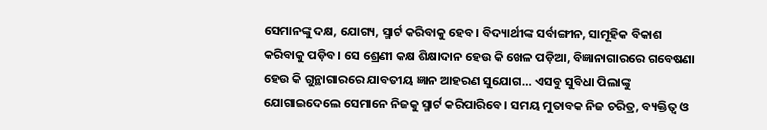ସେମାନଙ୍କୁ ଦକ୍ଷ, ଯୋଗ୍ୟ, ସ୍ମାର୍ଟ କରିବାକୁ ହେବ। ବିଦ୍ୟାର୍ଥୀଙ୍କ ସର୍ବାଙ୍ଗୀନ, ସାମୂହିକ ବିକାଶ କରିବାକୁ ପଡ଼ିବ। ସେ ଶ୍ରେଣୀ କକ୍ଷ ଶିକ୍ଷାଦାନ ହେଉ କି ଖେଳ ପଡ଼ିଆ, ବିଜ୍ଞାନାଗାରରେ ଗବେଷଣା ହେଉ କି ଗୁନ୍ଥାଗାରରେ ଯାବତୀୟ ଜ୍ଞାନ ଆହରଣ ସୁଯୋଗ… ଏସବୁ ସୁବିଧା ପିଲାଙ୍କୁ ଯୋଗାଇଦେଲେ ସେମାନେ ନିଜକୁ ସ୍ମାର୍ଟ କରିପାରିବେ। ସମୟ ମୁତାବକ ନିଜ ଚରିତ୍ର, ବ୍ୟକ୍ତିତ୍ଵ ଓ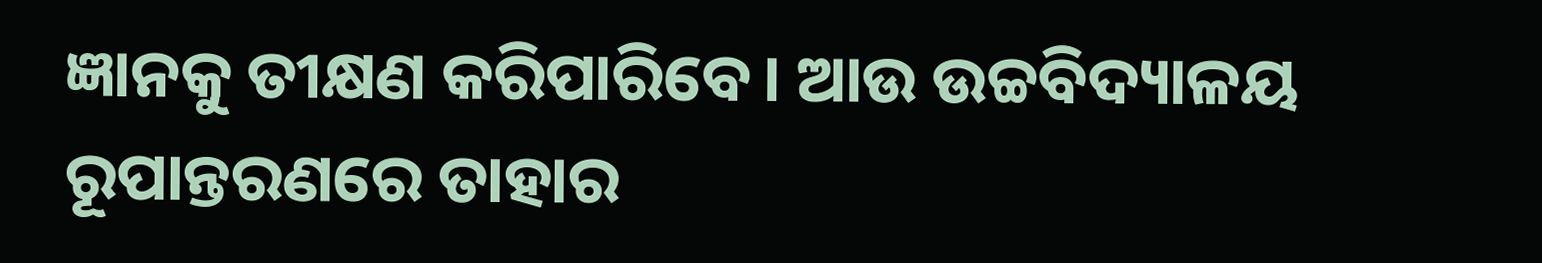ଜ୍ଞାନକୁ ତୀକ୍ଷଣ କରିପାରିବେ। ଆଉ ଉଚ୍ଚବିଦ୍ୟାଳୟ ରୂପାନ୍ତରଣରେ ତାହାର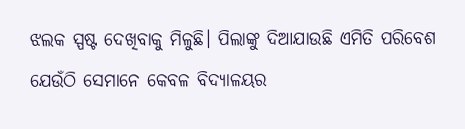ଝଲକ ସ୍ପଷ୍ଟ ଦେଖିବାକୁ ମିଳୁଛି। ପିଲାଙ୍କୁ ଦିଆଯାଉଛି ଏମିତି ପରିବେଶ ଯେଉଁଠି ସେମାନେ କେବଳ ବିଦ୍ୟାଳୟର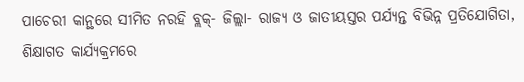ପାଚେରୀ କାନ୍ଥରେ ସୀମିତ ନରହି ବ୍ଲକ୍- ଜିଲ୍ଲା- ରାଜ୍ୟ ଓ ଜାତୀୟସ୍ତର ପର୍ଯ୍ୟନ୍ତ ବିଭିନ୍ନ ପ୍ରତିଯୋଗିତା, ଶିକ୍ଷାଗତ କାର୍ଯ୍ୟକ୍ରମରେ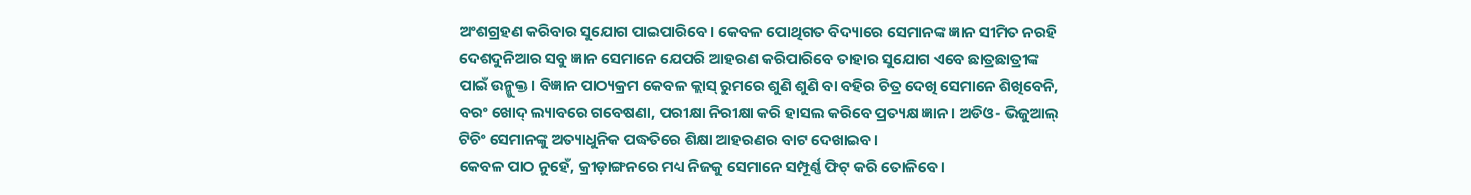ଅଂଶଗ୍ରହଣ କରିବାର ସୁଯୋଗ ପାଇପାରିବେ। କେବଳ ପୋଥିଗତ ବିଦ୍ୟାରେ ସେମାନଙ୍କ ଜ୍ଞାନ ସୀମିତ ନରହି ଦେଶଦୁନିଆର ସବୁ ଜ୍ଞାନ ସେମାନେ ଯେପରି ଆହରଣ କରିପାରିବେ ତାହାର ସୁଯୋଗ ଏବେ ଛାତ୍ରଛାତ୍ରୀଙ୍କ ପାଇଁ ଉନ୍ମୁକ୍ତ। ବିଜ୍ଞାନ ପାଠ୍ୟକ୍ରମ କେବଳ କ୍ଲାସ୍ ରୁମରେ ଶୁଣି ଶୁଣି ବା ବହିର ଚିତ୍ର ଦେଖି ସେମାନେ ଶିଖିବେନି, ବରଂ ଖୋଦ୍ ଲ୍ୟାବରେ ଗବେଷଣା, ପରୀକ୍ଷା ନିରୀକ୍ଷା କରି ହାସଲ କରିବେ ପ୍ରତ୍ୟକ୍ଷ ଜ୍ଞାନ। ଅଡିଓ- ଭିଜୁଆଲ୍ ଟିଚିଂ ସେମାନଙ୍କୁ ଅତ୍ୟାଧୁନିକ ପଦ୍ଧତିରେ ଶିକ୍ଷା ଆହରଣର ବାଟ ଦେଖାଇବ।
କେବଳ ପାଠ ନୁହେଁ, କ୍ରୀଡ଼ାଙ୍ଗନରେ ମଧ୍ୟ ନିଜକୁ ସେମାନେ ସମ୍ପୂର୍ଣ୍ଣ ଫିଟ୍ କରି ତୋଳିବେ।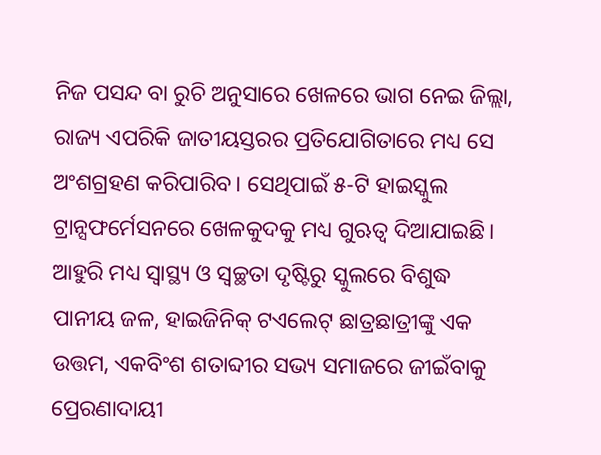ନିଜ ପସନ୍ଦ ବା ରୁଚି ଅନୁସାରେ ଖେଳରେ ଭାଗ ନେଇ ଜିଲ୍ଲା, ରାଜ୍ୟ ଏପରିକି ଜାତୀୟସ୍ତରର ପ୍ରତିଯୋଗିତାରେ ମଧ୍ୟ ସେ ଅଂଶଗ୍ରହଣ କରିପାରିବ। ସେଥିପାଇଁ ୫-ଟି ହାଇସ୍କୁଲ ଟ୍ରାନ୍ସଫର୍ମେସନରେ ଖେଳକୁଦକୁ ମଧ୍ୟ ଗୁଋତ୍ବ ଦିଆଯାଇଛି। ଆହୁରି ମଧ୍ୟ ସ୍ବାସ୍ଥ୍ୟ ଓ ସ୍ଵଚ୍ଛତା ଦୃଷ୍ଟିରୁ ସ୍କୁଲରେ ବିଶୁଦ୍ଧ ପାନୀୟ ଜଳ, ହାଇଜିନିକ୍ ଟଏଲେଟ୍ ଛାତ୍ରଛାତ୍ରୀଙ୍କୁ ଏକ ଉତ୍ତମ, ଏକବିଂଶ ଶତାବ୍ଦୀର ସଭ୍ୟ ସମାଜରେ ଜୀଇଁବାକୁ ପ୍ରେରଣାଦାୟୀ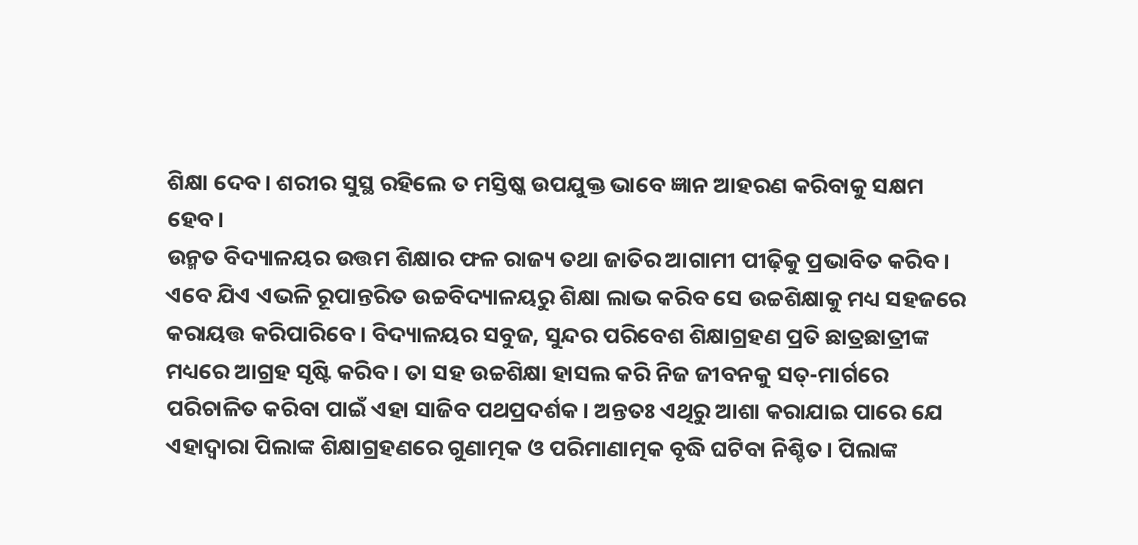ଶିକ୍ଷା ଦେବ। ଶରୀର ସୁସ୍ଥ ରହିଲେ ତ ମସ୍ତିଷ୍କ ଉପଯୁକ୍ତ ଭାବେ ଜ୍ଞାନ ଆହରଣ କରିବାକୁ ସକ୍ଷମ ହେବ।
ଉନ୍ମତ ବିଦ୍ୟାଳୟର ଉତ୍ତମ ଶିକ୍ଷାର ଫଳ ରାଜ୍ୟ ତଥା ଜାତିର ଆଗାମୀ ପୀଢ଼ିକୁ ପ୍ରଭାବିତ କରିବ। ଏବେ ଯିଏ ଏଭଳି ରୂପାନ୍ତରିତ ଉଚ୍ଚବିଦ୍ୟାଳୟରୁ ଶିକ୍ଷା ଲାଭ କରିବ ସେ ଉଚ୍ଚଶିକ୍ଷାକୁ ମଧ୍ୟ ସହଜରେ କରାୟତ୍ତ କରିପାରିବେ। ବିଦ୍ୟାଳୟର ସବୁଜ, ସୁନ୍ଦର ପରିବେଶ ଶିକ୍ଷାଗ୍ରହଣ ପ୍ରତି ଛାତ୍ରଛାତ୍ରୀଙ୍କ ମଧ୍ୟରେ ଆଗ୍ରହ ସୃଷ୍ଟି କରିବ। ତା ସହ ଉଚ୍ଚଶିକ୍ଷା ହାସଲ କରି ନିଜ ଜୀବନକୁ ସତ୍-ମାର୍ଗରେ ପରିଚାଳିତ କରିବା ପାଇଁ ଏହା ସାଜିବ ପଥପ୍ରଦର୍ଶକ। ଅନ୍ତତଃ ଏଥିରୁ ଆଶା କରାଯାଇ ପାରେ ଯେ ଏହାଦ୍ୱାରା ପିଲାଙ୍କ ଶିକ୍ଷାଗ୍ରହଣରେ ଗୁଣାତ୍ମକ ଓ ପରିମାଣାତ୍ମକ ବୃଦ୍ଧି ଘଟିବା ନିଶ୍ଚିତ। ପିଲାଙ୍କ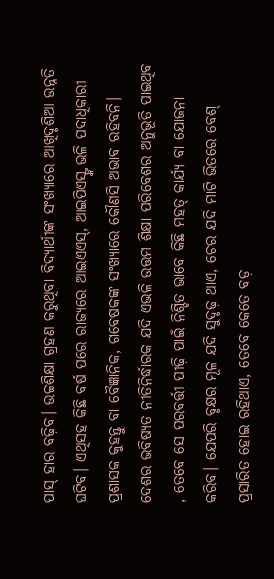ପାସ୍ ହାର ବଢ଼ିବ। ଉଚ୍ଚଶିକ୍ଷା ଗ୍ରହଣ କରୁଥିବା ବିଦ୍ୟାର୍ଥୀଙ୍କ ସଂଖ୍ୟାରେ ଆଖିଦୃଶିଆ ଉନ୍ନତି ଘଟିବ। ଏଥିସହ କିଛି ବର୍ଷ ପରେ ରାଜ୍ୟରେ ଆଇଏଏସ୍, ଆଇପିଏସ୍ଙ୍କ ଭଳି ପଦାଧିକାରୀ ପ୍ରଶାସକ କୁହନ୍ତୁ ବା ବୈଜ୍ଞାନିକ, ଗବେଷକଙ୍କ ସଂଖ୍ୟାରେ କୌଣସି ଅଭାବ ରହିବନି।
ଦେଶର ଭବିଷ୍ୟତ ନୀତିନିର୍ଦ୍ଧାରକ ଯଦି ଏଭଳି ଉତ୍ତମ ଶିକ୍ଷା ପରିବେଶର ଅନୁଭୂତି ପାଇଥିବ , ତେବେ ସେ ପରବର୍ତ୍ତୀ ପୀଢ଼ି ପାଇଁ ନିଶ୍ଚିତ ଭାବେ କିଛି ମହତ୍ କାର୍ଯ୍ୟ ବା ଯୋଜନା କରିବ। ଯେପରି ବୃକ୍ଷର ମୂଳ ଯଦି ସୁଦୃଢ଼ ଥାଏ, ଚେର ଯଦି ମାଟି ଭିତରେ ବେଶ୍ ପ୍ରସାରିତ ହୋଇ ରହିଥାଏ, ତେବେ କେତେ ବଡ଼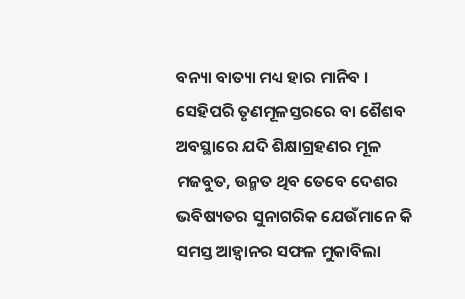ବନ୍ୟା ବାତ୍ୟା ମଧ୍ୟ ହାର ମାନିବ । ସେହିପରି ତୃଣମୂଳସ୍ତରରେ ବା ଶୈଶବ ଅବସ୍ଥାରେ ଯଦି ଶିକ୍ଷାଗ୍ରହଣର ମୂଳ ମଜବୁତ, ଉନ୍ମତ ଥିବ ତେବେ ଦେଶର ଭବିଷ୍ୟତର ସୁନାଗରିକ ଯେଉଁମାନେ କି ସମସ୍ତ ଆହ୍ବାନର ସଫଳ ମୁକାବିଲା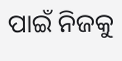ପାଇଁ ନିଜକୁ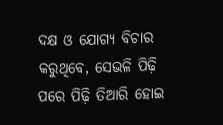ଦକ୍ଷ ଓ ଯୋଗ୍ୟ ବିଚାର କରୁଥିବେ, ସେଭଳି ପିଢ଼ି ପରେ ପିଢ଼ି ତିଆରି ହୋଇ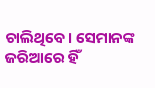ଚାଲିଥିବେ। ସେମାନଙ୍କ ଜରିଆରେ ହିଁ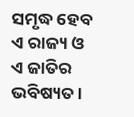ସମୃଦ୍ଧ ହେବ ଏ ରାଜ୍ୟ ଓ ଏ ଜାତିର ଭବିଷ୍ୟତ।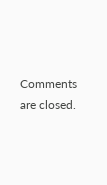Comments are closed.